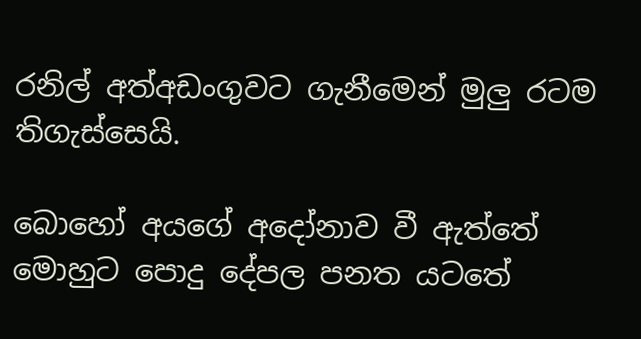රනිල් අත්අඩංගුවට ගැනීමෙන් මුලු රටම තිගැස්සෙයි.

බොහෝ අයගේ අදෝනාව වී ඇත්තේ මොහුට පොදු දේපල පනත යටතේ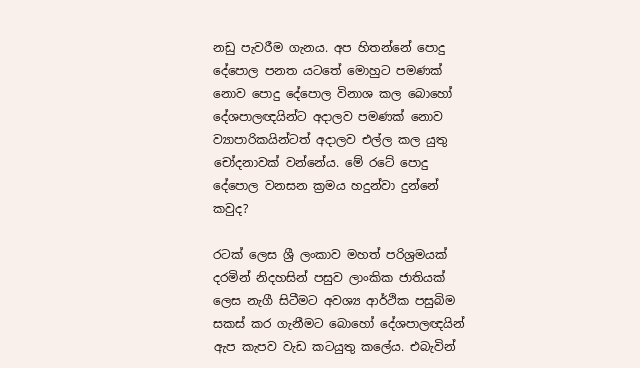නඩු පැවරීම ගැනය. අප හිතන්නේ පොදු දේපොල පනත යටතේ මොහුට පමණක් නොව පොදු දේපොල විනාශ කල බොහෝ දේශපාලඥයින්ට අදාලව පමණක් නොව ව්‍යාපාරිකයින්ටත් අදාලව එල්ල කල යුතු චෝදනාවක් වන්නේය. මේ රටේ පොදු දේපොල වනසන ක්‍රමය හදුන්වා දුන්නේ කවුද?

රටක් ලෙස ශ්‍රී ලංකාව මහත් පරිශ්‍රමයක් දරමින් නිදහසින් පසුව ලාංකික ජාතියක් ලෙස නැගී සිටීමට අවශ්‍ය ආර්ථික පසුබිම සකස් කර ගැනීමට බොහෝ දේශපාලඥයින් ඇප කැපව වැඩ කටයුතු කලේය. එබැවින්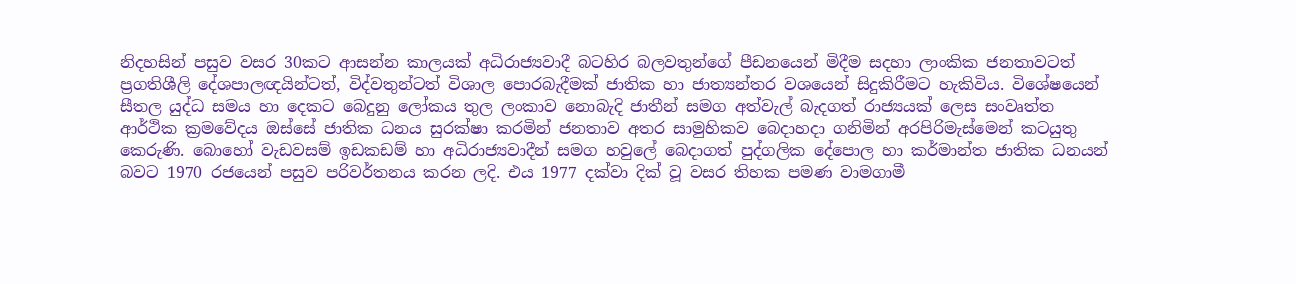නිදහසින් පසුව වසර 30කට ආසන්න කාලයක් අධිරාජ්‍යවාදී බටහිර බලවතුන්ගේ පීඩනයෙන් මිදීම සදහා ලාංකික ජනතාවටත් ප්‍රගතිශීලි දේශපාලඥයින්ටත්, විද්වතුන්ටත් විශාල පොරබැදීමක් ජාතික හා ජාත්‍යන්තර වශයෙන් සිදුකිරීමට හැකිවිය. විශේෂයෙන් සීතල යුද්ධ සමය හා දෙකට බෙදුනු ලෝකය තුල ලංකාව නොබැදි ජාතීන් සමග අත්වැල් බැදගත් රාජ්‍යයක් ලෙස සංවෘත්ත ආර්ථික ක්‍රමවේදය ඔස්සේ ජාතික ධනය සුරක්ෂා කරමින් ජනතාව අතර සාමුහිකව බෙදාහදා ගනිමින් අරපිරිමැස්මෙන් කටයුතු කෙරුණි. බොහෝ වැඩවසම් ඉඩකඩම් හා අධිරාජ්‍යවාදීන් සමග හවුලේ බෙදාගත් පුද්ගලික දේපොල හා කර්මාන්ත ජාතික ධනයන් බවට 1970 රජයෙන් පසුව පරිවර්තනය කරන ලදි. එය 1977 දක්වා දික් වූ වසර තිහක පමණ වාමගාමී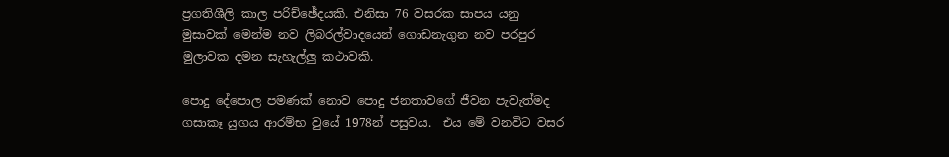ප්‍රගතිශීලි කාල පරිච්ඡේදයකි. එනිසා 76 වසරක සාපය යනු මුසාවක් මෙන්ම නව ලිබරල්වාදයෙන් ගොඩනැගුන නව පරපුර මුලාවක දමන සැහැල්ලු කථාවකි.

පොදු දේපොල පමණක් නොව පොදු ජනතාවගේ ජීවන පැවැත්මද ගසාකෑ යුගය ආරම්භ වුයේ 1978න් පසුවය.  එය මේ වනවිට වසර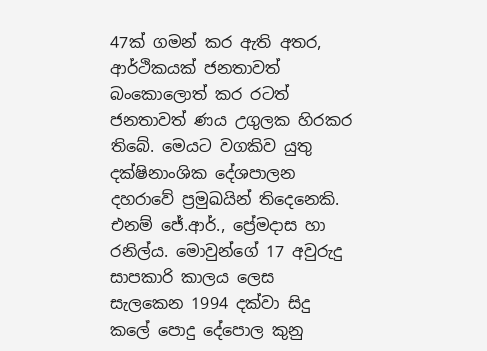47ක් ගමන් කර ඇති අතර, ආර්ථිකයක් ජනතාවත් බංකොලොත් කර රටත් ජනතාවත් ණය උගුලක හිරකර තිබේ. මෙයට වගකිව යුතු දක්ෂිනාංශික දේශපාලන දහරාවේ ප්‍රමුඛයින් තිදෙනෙකි. එනම් ජේ.ආර්., ප්‍රේමදාස හා රනිල්ය. මොවුන්ගේ 17 අවුරුදු සාපකාරි කාලය ලෙස සැලකෙන 1994 දක්වා සිදු කලේ පොදු දේපොල කුනු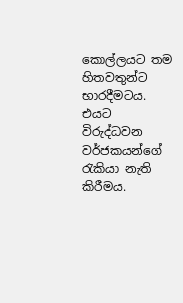කොල්ලයට තම හිතවතුන්ට භාරදීමටය. එයට විරුද්ධවන වර්ජකයන්ගේ රැකියා නැති කිරීමය.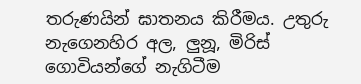තරුණයින් ඝාතනය කිරීමය. උතුරු නැගෙනහිර අල, ලුනූ, මිරිස් ගොවියන්ගේ නැගිටීම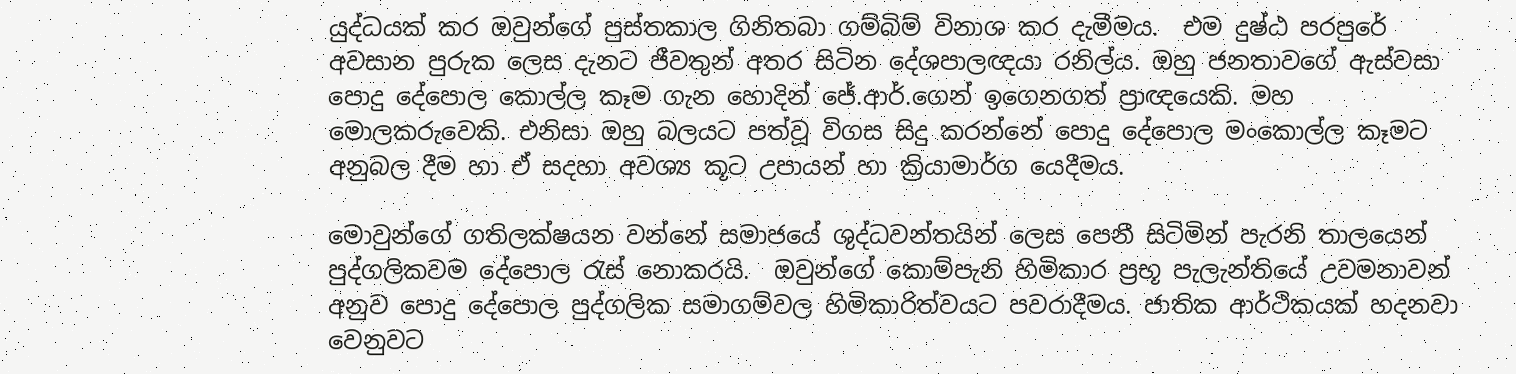යුද්ධයක් කර ඔවුන්ගේ පුස්තකාල ගිනිතබා ගම්බිම් විනාශ කර දැමීමය.  එම දුෂ්ඨ පරපුරේ අවසාන පුරුක ලෙස දැනට ජීවතුන් අතර සිටින දේශපාලඥයා රනිල්ය. ඔහු ජනතාවගේ ඇස්වසා පොදු දේපොල කොල්ල කෑම ගැන හොදින් ජේ.ආර්.ගෙන් ඉගෙනගත් ප්‍රාඥයෙකි. මහ මොලකරුවෙකි. එනිසා ඔහු බලයට පත්වූ විගස සිදු කරන්නේ පොදු දේපොල මංකොල්ල කෑමට අනුබල දීම හා ඒ සදහා අවශ්‍ය කූට උපායන් හා ක්‍රියාමාර්ග යෙදීමය.

මොවුන්ගේ ගතිලක්ෂයන වන්නේ සමාජයේ ශුද්ධවන්තයින් ලෙස පෙනී සිටිමින් පැරනි තාලයෙන්  පුද්ගලිකවම දේපොල රැස් නොකරයි.  ඔවුන්ගේ කොම්පැනි හිමිකාර ප්‍රභූ පැලැන්තියේ උවමනාවන් අනුව පොදු දේපොල පුද්ගලික සමාගම්වල හිමිකාරිත්වයට පවරාදීමය. ජාතික ආර්ථිකයක් හදනවා වෙනුවට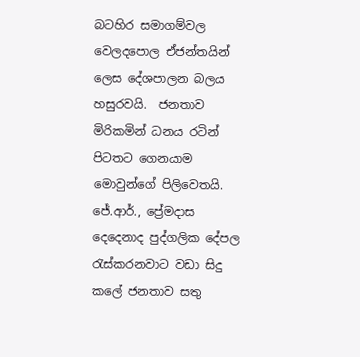බටහිර සමාගම්වල වෙලදපොල ඒජන්තයින් ලෙස දේශපාලන බලය හසුරවයි.  ජනතාව මිරිකමින් ධනය රටින් පිටතට ගෙනයාම මොවුන්ගේ පිලිවෙතයි. ජේ.ආර්., ප්‍රේමදාස දෙදෙනාද පුද්ගලික දේපල රැස්කරනවාට වඩා සිදු කලේ ජනතාව සතු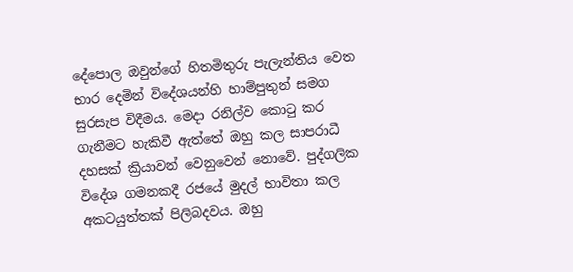දේපොල ඔවුන්ගේ හිතමිතුරු පැලැන්තිය වෙත භාර දෙමින් විදේශයන්හි හාම්පුතුන් සමග සුරසැප විදීමය. මෙදා රනිල්ව කොටු කර ගැනීමට හැකිවී ඇත්තේ ඔහු කල සාපරාධී දහසක් ක්‍රියාවන් වෙනුවෙන් නොවේ. පුද්ගලික විදේශ ගමනකදී රජයේ මුදල් භාවිතා කල අකටයුත්තක් පිලිබදවය. ඔහු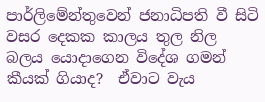පාර්ලිමේන්තුවෙන් ජනාධිපති වී සිටි වසර දෙකක කාලය තුල නිල බලය යොදාගෙන විදේශ ගමන් කීයක් ගියාද?  ඒවාට වැය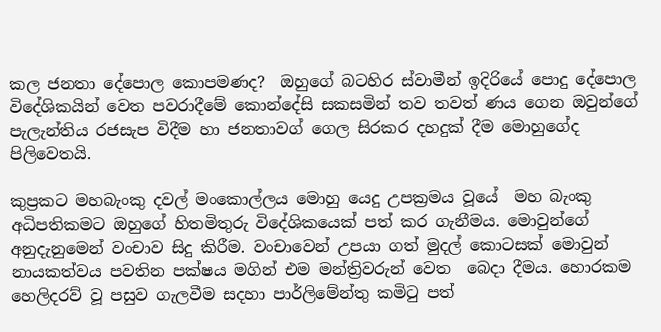කල ජනතා දේපොල කොපමණද?  ඔහුගේ බටහිර ස්වාමීන් ඉදිරියේ පොදු දේපොල විදේශිකයින් වෙත පවරාදීමේ කොන්දේසි සකසමින් තව තවත් ණය ගෙන ඔවුන්ගේ පැලැන්තිය රජසැප විදීම හා ජනතාවග් ගෙල සිරකර දහදුක් දීම මොහුගේද පිලිවෙතයි.

කුප්‍රකට මහබැංකු දවල් මංකොල්ලය මොහු යෙදු උපක්‍රමය වූයේ  මහ බැංකු අධිපතිකමට ඔහුගේ හිතමිතුරු විදේශිකයෙක් පත් කර ගැනීමය. මොවුන්ගේ අනුදැනුමෙන් වංචාව සිදු කිරීම. වංචාවෙන් උපයා ගත් මුදල් කොටසක් මොවුන් නායකත්වය පවතින පක්ෂය මගින් එම මන්ත්‍රිවරුන් වෙත  බෙදා දීමය. හොරකම හෙලිදරව් වූ පසුව ගැලවීම සදහා පාර්ලිමේන්තු කමිටු පත්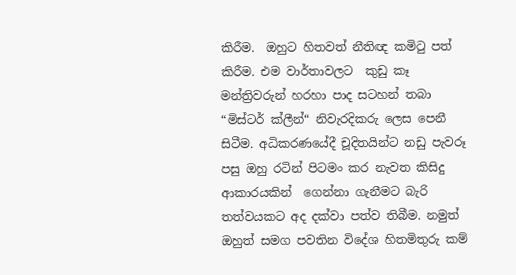කිරීම.  ඔහුට හිතවත් නීතිඥ කමිටු පත් කිරීම. එම වාර්තාවලට  කුඩු කෑ මන්ත්‍රිවරුන් හරහා පාද සටහන් තබා “මිස්ටර් ක්ලීන්“ නිවැරදිකරු ලෙස පෙනී සිටීම. අධිකරණයේදී චූදිතයින්ට නඩු පැවරූ පසු ඔහු රටින් පිටමං කර නැවත කිසිදු ආකාරයකින්  ගෙන්නා ගැනීමට බැරි තත්වයකට අද දක්වා පත්ව තිබීම. නමුත් ඔහුත් සමග පවතින විදේශ හිතමිතුරු කම්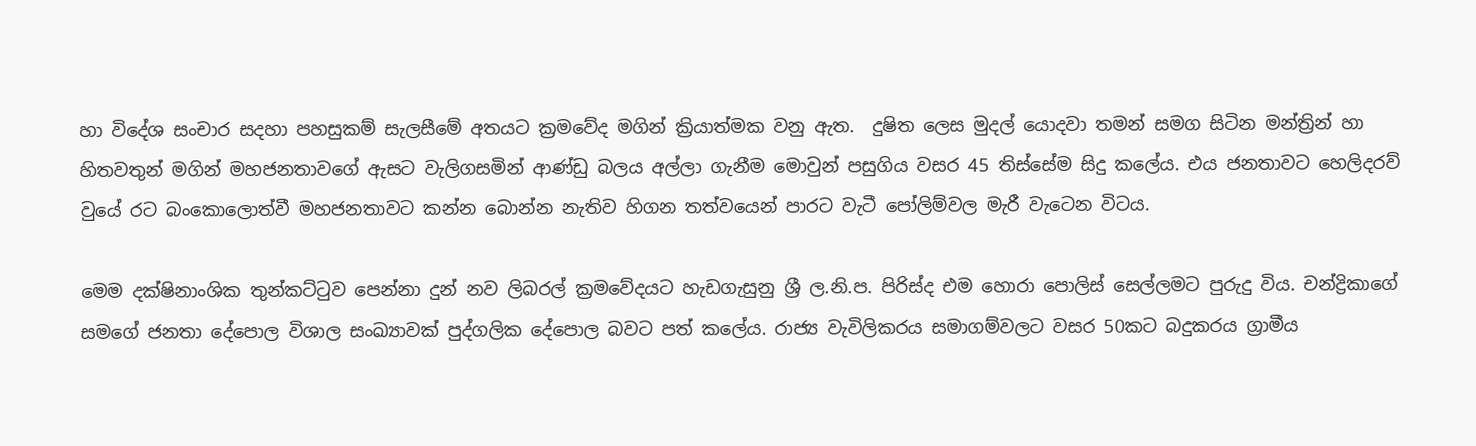හා විදේශ සංචාර සදහා පහසුකම් සැලසීමේ අතයට ක්‍රමවේද මගින් ක්‍රියාත්මක වනු ඇත.  දුෂිත ලෙස මුදල් යොදවා තමන් සමග සිටින මන්ත්‍රින් හා හිතවතුන් මගින් මහජනතාවගේ ඇසට වැලිගසමින් ආණ්ඩු බලය අල්ලා ගැනීම මොවුන් පසුගිය වසර 45 තිස්සේම සිදු කලේය. එය ජනතාවට හෙලිදරව් වුයේ රට බංකොලොත්වී මහජනතාවට කන්න බොන්න නැතිව හිගන තත්වයෙන් පාරට වැටී පෝලිම්වල මැරී වැටෙන විටය.

මෙම දක්ෂිනාංශික තුන්කට්ටුව පෙන්නා දුන් නව ලිබරල් ක්‍රමවේදයට හැඩගැසුනු ශ්‍රී ල.නි.ප. පිරිස්ද එම හොරා පොලිස් සෙල්ලමට පුරුදු විය. චන්ද්‍රිකාගේ සමගේ ජනතා දේපොල විශාල සංඛ්‍යාවක් පුද්ගලික දේපොල බවට පත් කලේය. රාජ්‍ය වැවිලිකරය සමාගම්වලට වසර 50කට බදුකරය ග්‍රාමීය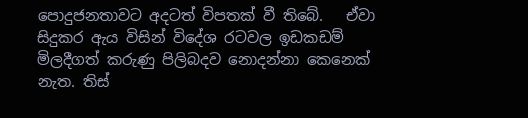පොදුජනතාවට අදටත් විපතක් වී තිබේ.   ඒවා සිදුකර ඇය විසින් විදේශ රටවල ඉඩකඩම් මිලදීගත් කරුණු පිලිබදව නොදන්නා කෙනෙක් නැත. තිස්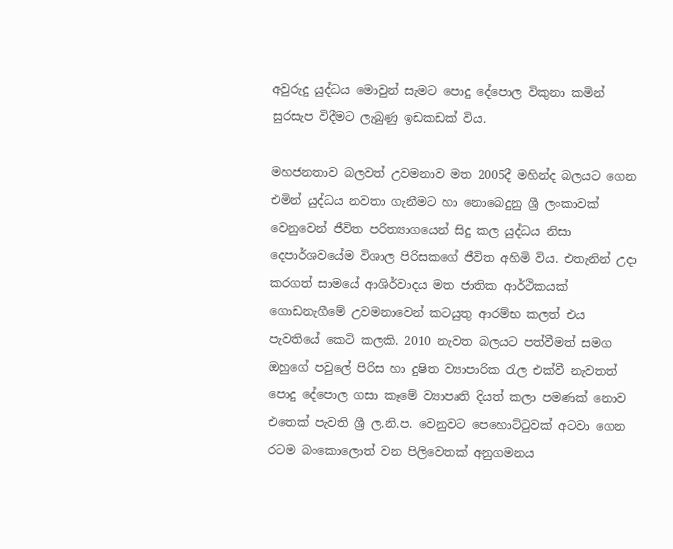අවුරුදු යුද්ධය මොවුන් සැමට පොදු දේපොල විකුනා කමින් සුරසැප විදීමට ලැබුණු ඉඩකඩක් විය.

මහජනතාව බලවත් උවමනාව මත 2005දී මහින්ද බලයට ගෙන එමින් යුද්ධය නවතා ගැනීමට හා නොබෙදුනු ශ්‍රී ලංකාවක් වෙනුවෙන් ජීවිත පරිත්‍යාගයෙන් සිදු කල යුද්ධය නිසා දෙපාර්ශවයේම විශාල පිරිසකගේ ජීවිත අහිමි විය. එතැනින් උදා කරගත් සාමයේ ආශිර්වාදය මත ජාතික ආර්ථිකයක් ගොඩනැගීමේ උවමනාවෙන් කටයුතු ආරම්භ කලත් එය  පැවතියේ කෙටි කලකි. 2010 නැවත බලයට පත්වීමත් සමග ඔහුගේ පවුලේ පිරිස හා දුෂිත ව්‍යාපාරික රැල එක්වී නැවතත් පොදු දේපොල ගසා කෑමේ ව්‍යාපෘති දියත් කලා පමණක් නොව එතෙක් පැවති ශ්‍රී ල.නි.ප. වෙනුවට පෙහොට්ටුවක් අටවා ගෙන රටම බංකොලොත් වන පිලිවෙතක් අනුගමනය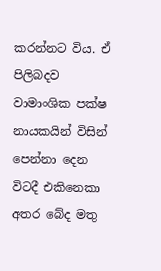කරන්නට විය. ඒ පිලිබදව වාමාංශික පක්ෂ නායකයින් විසින්  පෙන්නා දෙන විටදී එකිනෙකා අතර බේද මතු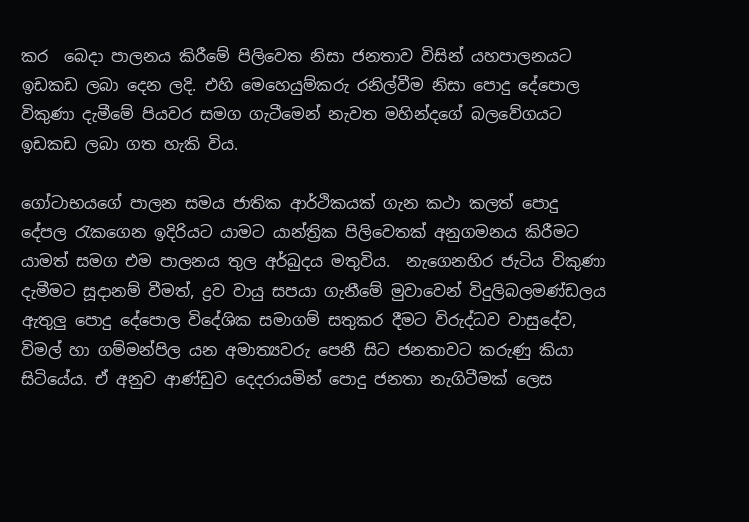කර  බෙදා පාලනය කිරීමේ පිලිවෙත නිසා ජනතාව විසින් යහපාලනයට ඉඩකඩ ලබා දෙන ලදි. එහි මෙහෙයුම්කරු රනිල්වීම නිසා පොදු දේපොල විකුණා දැමීමේ පියවර සමග ගැටීමෙන් නැවත මහින්දගේ බලවේගයට ඉඩකඩ ලබා ගත හැකි විය.

ගෝටාභයගේ පාලන සමය ජාතික ආර්ථිකයක් ගැන කථා කලත් පොදු දේපල රැකගෙන ඉදිරියට යාමට යාන්ත්‍රික පිලිවෙතක් අනුගමනය කිරීමට යාමත් සමග එම පාලනය තුල අර්බුදය මතුවිය.  නැගෙනහිර ජැටිය විකුණා දැමීමට සූදානම් වීමත්, ද්‍රව වායු සපයා ගැනීමේ මුවාවෙන් විදුලිබලමණ්ඩලය ඇතුලු පොදු දේපොල විදේශික සමාගම් සතුකර දීමට විරුද්ධව වාසුදේව, විමල් හා ගම්මන්පිල යන අමාත්‍යවරු පෙනී සිට ජනතාවට කරුණු කියා සිටියේය. ඒ අනුව ආණ්ඩුව දෙදරායමින් පොදු ජනතා නැගිටීමක් ලෙස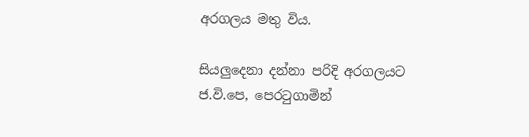අරගලය මතු විය.

සියලුදෙනා දන්නා පරිදි අරගලයට ජ.වි.පෙ, පෙරටුගාමින්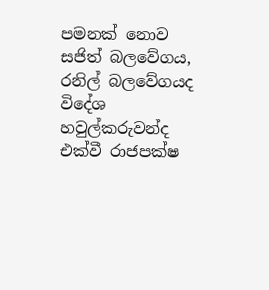පමනක් නොව සජිත් බලවේගය, රනිල් බලවේගයද විදේශ හවුල්කරුවන්ද එක්වී රාජපක්ෂ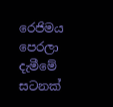රෙජිමය පෙරලා දැමීමේ සටනක්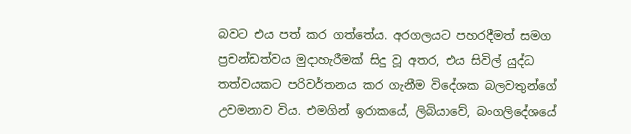බවට එය පත් කර ගත්තේය. අරගලයට පහරදීමත් සමග ප්‍රචන්ඩත්වය මුදාහැරීමක් සිදු වූ අතර, එය සිවිල් යුද්ධ තත්වයකට පරිවර්තනය කර ගැනීම විදේශක බලවතුන්ගේ උවමනාව විය. එමගින් ඉරාකයේ, ලිබියාවේ, බංගලිදේශයේ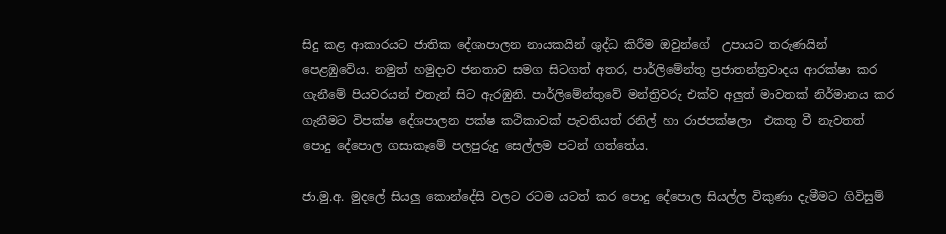සිදු කළ ආකාරයට ජාතික දේශාපාලන නායකයින් ශුද්ධ කිරීම ඔවුන්ගේ  උපායට තරුණයින් පෙළඹුවේය. නමුත් හමුදාව ජනතාව සමග සිටගත් අතර, පාර්ලිමේන්තු ප්‍රජාතන්ත්‍රවාදය ආරක්ෂා කර ගැනීමේ පියවරයන් එතැන් සිට ඇරඹුනි. පාර්ලිමේන්තුවේ මන්ත්‍රිවරු එක්ව අලුත් මාවතක් නිර්මානය කර ගැනීමට විපක්ෂ දේශපාලන පක්ෂ කථිකාවක් පැවතියත් රනිල් හා රාජපක්ෂලා  එකතු වී නැවතත් පොදු දේපොල ගසාකෑමේ පලපුරුදු සෙල්ලම පටන් ගත්තේය.

ජා.මු.අ. මුදලේ සියලු කොන්දේසි වලට රටම යටත් කර පොදු දේපොල සියල්ල විකුණා දැමීමට ගිවිසුම්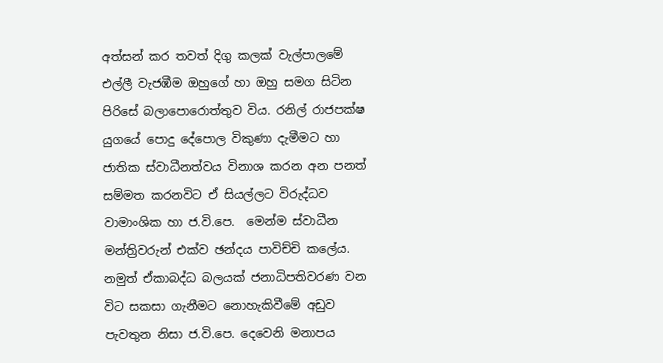අත්සන් කර තවත් දිගු කලක් වැල්පාලමේ එල්ලී වැජඹීම ඔහුගේ හා ඔහු සමග සිටින පිරිසේ බලාපොරොත්තුව විය. රනිල් රාජපක්ෂ යුගයේ පොදු දේපොල විකුණා දැමීමට හා ජාතික ස්වාධීනත්වය විනාශ කරන අන පනත් සම්මත කරනවිට ඒ සියල්ලට විරුද්ධව වාමාංශික හා ජ.වි.පෙ.  මෙන්ම ස්වාධීන මන්ත්‍රිවරුන් එක්ව ඡන්දය පාවිච්චි කලේය.  නමුත් ඒකාබද්ධ බලයක් ජනාධිපතිවරණ වන විට සකසා ගැනීමට නොහැකිවීමේ අඩුව පැවතුන නිසා ජ.වි.පෙ. දෙවෙනි මනාපය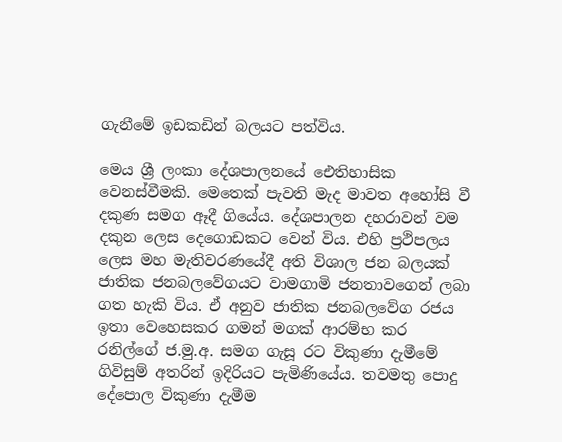ගැනීමේ ඉඩකඩින් බලයට පත්විය.

මෙය ශ්‍රී ලංකා දේශපාලනයේ ඓතිහාසික වෙනස්වීමකි. මෙතෙක් පැවති මැද මාවත අහෝසි වී දකුණ සමග ඈදී ගියේය. දේශපාලන දහරාවන් වම දකුන ලෙස දෙගොඩකට වෙන් විය. එහි ප්‍රථිපලය ලෙස මහ මැතිවරණයේදී අති විශාල ජන බලයක් ජාතික ජනබලවේගයට වාමගාමි ජනතාවගෙන් ලබා ගත හැකි විය. ඒ අනුව ජාතික ජනබලවේග රජය ඉතා වෙහෙසකර ගමන් මගක් ආරම්භ කර රනිල්ගේ ජ.මු.අ. සමග ගැසූ රට විකුණා දැමීමේ ගිවිසුම් අතරින් ඉදිරියට පැමිණියේය. තවමතු පොදු දේපොල විකුණා දැමීම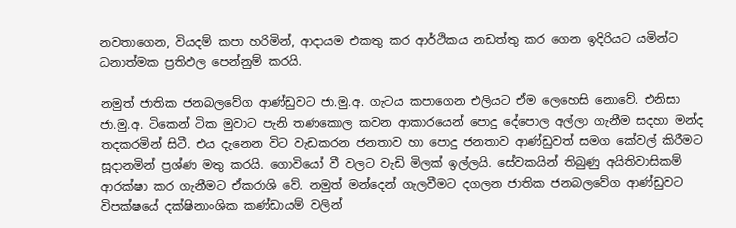නවතාගෙන, වියදම් කපා හරිමින්, ආදායම එකතු කර ආර්ථිකය නඩත්තු කර ගෙන ඉදිරියට යමින්ට ධනාත්මක ප්‍රතිඵල පෙන්නුම් කරයි.

නමුත් ජාතික ජනබලවේග ආණ්ඩුවට ජා.මු.අ. ගැටය කපාගෙන එලියට ඒම ලෙහෙසි නොවේ. එනිසා ජා.මු.අ. ටිකෙන් ටික මුවාට පැනි තණකොල කවන ආකාරයෙන් පොදු දේපොල අල්ලා ගැනීම සදහා මන්ද තදකරමින් සිටී. එය දැනෙන විට වැඩකරන ජනතාව හා පොදු ජනතාව ආණ්ඩුවත් සමග කේවල් කිරීමට සූදානමින් ප්‍රශ්ණ මතු කරයි. ගොවියෝ වී වලට වැඩි මිලක් ඉල්ලයි. සේවකයින් තිබුණු අයිතිවාසිකම් ආරක්ෂා කර ගැනීමට ඒකරාශි වේ. නමුත් මන්දෙන් ගැලවීමට දගලන ජාතික ජනබලවේග ආණ්ඩුවට විපක්ෂයේ දක්ෂිනාංශික කණ්ඩායම් වලින්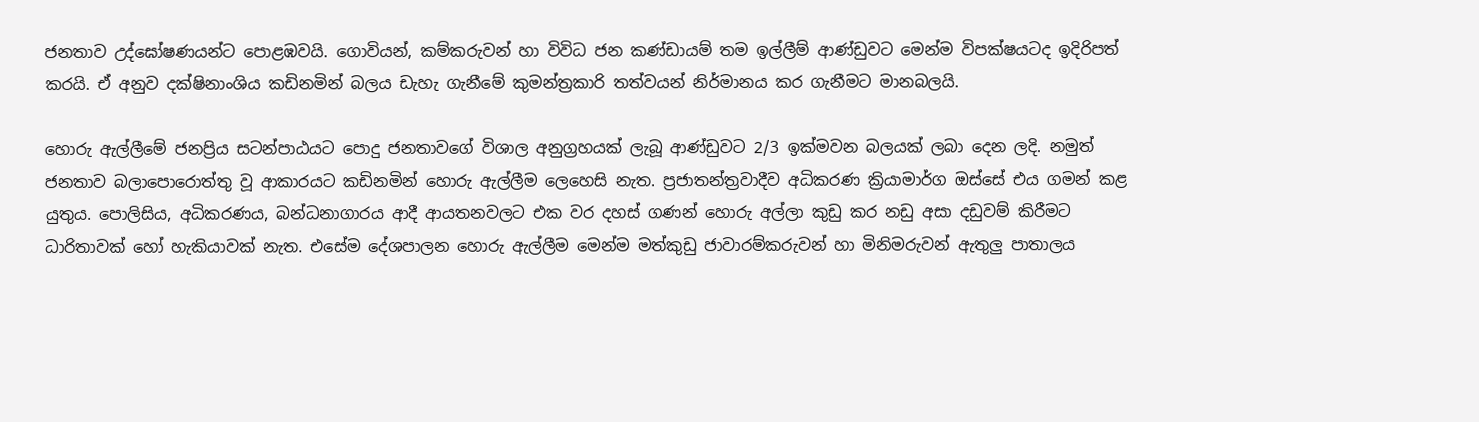ජනතාව උද්ඝෝෂණයන්ට පොළඹවයි. ගොවියන්, කම්කරුවන් හා විවිධ ජන කණ්ඩායම් තම ඉල්ලීම් ආණ්ඩුවට මෙන්ම විපක්ෂයටද ඉදිරිපත් කරයි. ඒ අනුව දක්ෂිනාංශිය කඩිනමින් බලය ඩැහැ ගැනීමේ කුමන්ත්‍රකාරි තත්වයන් නිර්මානය කර ගැනීමට මානබලයි.

හොරු ඇල්ලීමේ ජනප්‍රිය සටන්පාඨයට පොදු ජනතාවගේ විශාල අනුග්‍රහයක් ලැබූ ආණ්ඩුවට 2/3 ඉක්මවන බලයක් ලබා දෙන ලදි. නමුත් ජනතාව බලාපොරොත්තු වූ ආකාරයට කඩිනමින් හොරු ඇල්ලීම ලෙහෙසි නැත. ප්‍රජාතන්ත්‍රවාදීව අධිකරණ ක්‍රියාමාර්ග ඔස්සේ එය ගමන් කළ යුතුය. පොලිසිය, අධිකරණය, බන්ධනාගාරය ආදී ආයතනවලට එක වර දහස් ගණන් හොරු අල්ලා කුඩු කර නඩු අසා දඩුවම් කිරීමට ධාරිතාවක් හෝ හැකියාවක් නැත. එසේම දේශපාලන හොරු ඇල්ලීම මෙන්ම මත්කුඩු ජාවාරම්කරුවන් හා මිනිමරුවන් ඇතුලු පාතාලය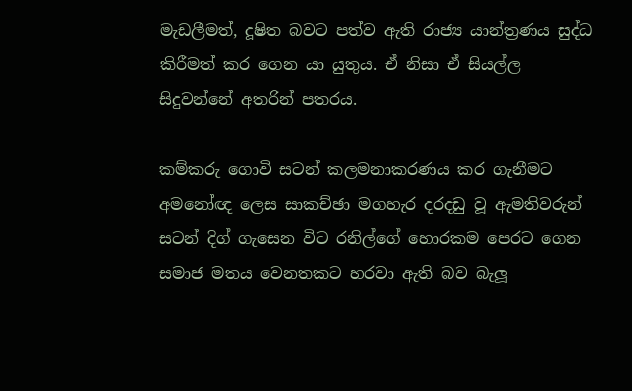මැඩලීමත්, දූෂිත බවට පත්ව ඇති රාජ්‍ය යාන්ත්‍රණය සුද්ධ කිරීමත් කර ගෙන යා යුතුය. ඒ නිසා ඒ සියල්ල සිදුවන්නේ අතරින් පතරය.

කම්කරු ගොවි සටන් කලමනාකරණය කර ගැනීමට අමනෝඥ ලෙස සාකච්ඡා මගහැර දරදඩු වූ ඇමතිවරුන් සටන් දිග් ගැසෙන විට රනිල්ගේ හොරකම පෙරට ගෙන සමාජ මතය වෙනතකට හරවා ඇති බව බැලූ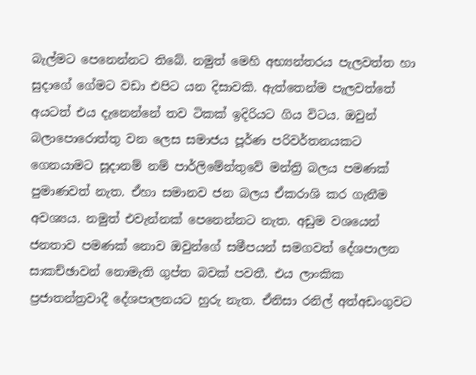බැල්මට පෙනෙන්නට තිබේ. නමුත් මෙහි අභ්‍යන්තරය පැලවත්ත හා සුදාගේ ගේමට වඩා එපිට යන දිසාවකි. ඇත්තෙන්ම පැලවත්තේ අයටත් එය දැනෙන්නේ තව ටිකක් ඉදිරියට ගිය විටය. ඔවුන් බලාපොරොත්තු වන ලෙස සමාජය පූර්ණ පරිවර්තනයකට ගෙනයාමට සූදානම් නම් පාර්ලිමේන්තුවේ මන්ත්‍රි බලය පමණක් පුමාණවත් නැත. ඒහා සමානව ජන බලය ඒකරාශි කර ගැනීම අවශ්‍යය. නමුත් එවැන්නක් පෙනෙන්නට නැත. අඩුම වශයෙන් ජනතාව පමණක් නොව ඔවුන්ගේ සමීපයන් සමගවත් දේශපාලන සාකච්ඡාවන් නොමැති ගුප්ත බවක් පවතී. එය ලාංකික ප්‍රජාතන්ත්‍රවාදී දේශපාලනයට හුරු නැත. ඒනිසා රනිල් අත්අඩංගුවට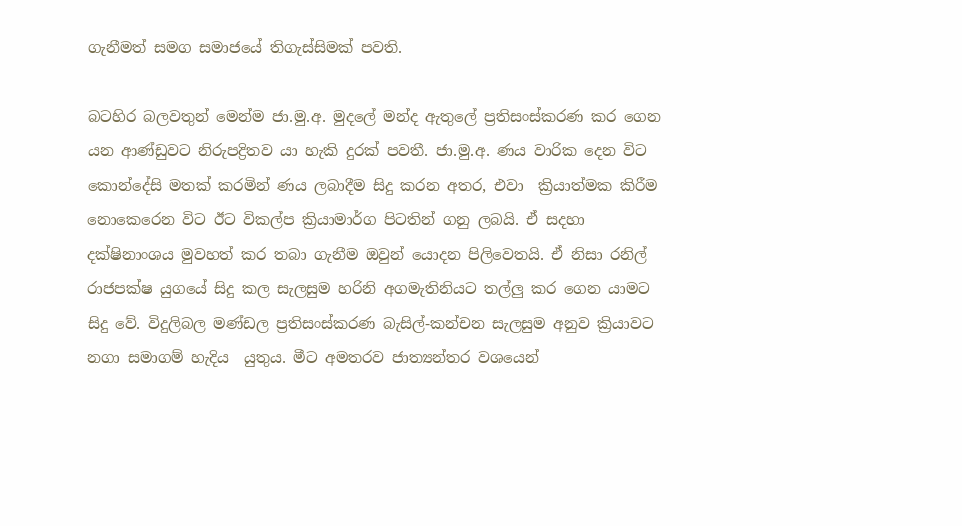ගැනීමත් සමග සමාජයේ තිගැස්සිමක් පවති.

බටහිර බලවතුන් මෙන්ම ජා.මු.අ. මුදලේ මන්ද ඇතුලේ ප්‍රතිසංස්කරණ කර ගෙන යන ආණ්ඩුවට නිරුපද්‍රිතව යා හැකි දුරක් පවතී. ජා.මු.අ. ණය වාරික දෙන විට කොන්දේසි මතක් කරමින් ණය ලබාදීම සිදු කරන අතර, එවා  ක්‍රියාත්මක කිරීම නොකෙරෙන විට ඊට විකල්ප ක්‍රියාමාර්ග පිටතින් ගනු ලබයි. ඒ සදහා දක්ෂිනාංශය මුවහත් කර තබා ගැනීම ඔවුන් යොදන පිලිවෙතයි. ඒ නිසා රනිල් රාජපක්ෂ යුගයේ සිදු කල සැලසුම හරිනි අගමැතිනියට තල්ලු කර ගෙන යාමට සිදු වේ. විදුලිබල මණ්ඩල ප්‍රතිසංස්කරණ බැසිල්-කන්චන සැලසුම අනුව ක්‍රියාවට නගා සමාගම් හැදිය  යුතුය. මීට අමතරව ජාත්‍යන්තර වශයෙන්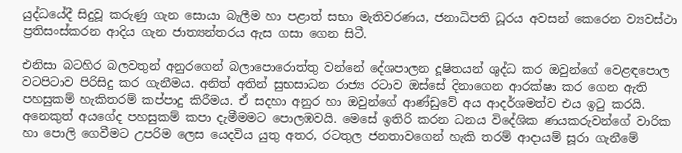යුද්ධයේදී සිදුවූ කරුණු ගැන සොයා බැලීම හා පළාත් සභා මැතිවරණය, ජනාධිපති ධූරය අවසන් කෙරෙන ව්‍යවස්ථා ප්‍රතිසංස්කරන ආදිය ගැන ජාත්‍යන්තරය ඇස ගසා ගෙන සිටී.

එනිසා බටහිර බලවතුන් අනුරගෙන් බලාපොරොත්තු වන්නේ දේශපාලන දූෂිතයන් ශුද්ධ කර ඔවුන්ගේ වෙළඳපොල වටපිටාව පිරිසිදු කර ගැනීමය. අනිත් අතින් සුභසාධන රාජ්‍ය රටාව ඔස්සේ දිනාගෙන ආරක්ෂා කර ගෙන ඇති පහසුකම් හැකිතරම් කප්පාදු කිරීමය. ඒ සදහා අනුර හා ඔවුන්ගේ ආණ්ඩුවේ අය ආදර්ශමත්ව එය ඉටු කරයි.  අනෙකුත් අයගේද පහසුකම් කපා දැමීමමට පොලඹවයි. මෙසේ ඉතිරි කරන ධනය විදේශික ණයකරුවන්ගේ වාරික හා පොලි ගෙවීමට උපරිම ලෙස යෙදවිය යුතු අතර, රටතුල ජනතාවගෙන් හැකි තරම් ආදායම් සූරා ගැනීමේ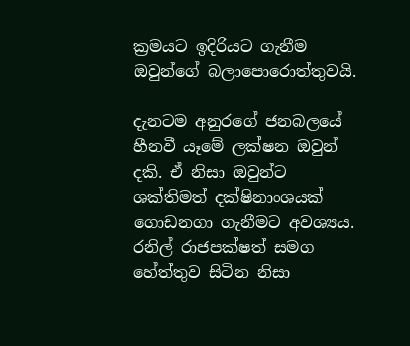ක්‍රමයට ඉදිරියට ගැනීම ඔවුන්ගේ බලාපොරොත්තුවයි.

දැනටම අනුරගේ ජනබලයේ හීනවී යෑමේ ලක්ෂන ඔවුන් දකි. ඒ නිසා ඔවුන්ට ශක්තිමත් දක්ෂිනාංශයක් ගොඩනගා ගැනීමට අවශ්‍යය. රනිල් රාජපක්ෂත් සමග හේත්තුව සිටින නිසා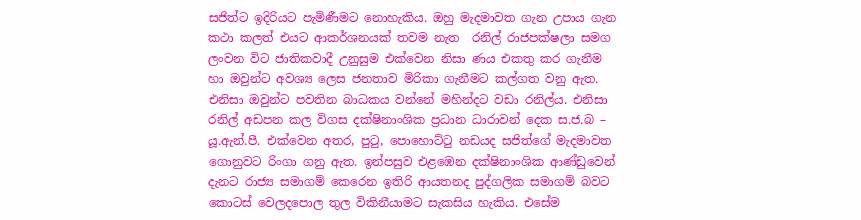සජිත්ට ඉදිරියට පැමිණීමට නොහැකිය. ඔහු මැදමාවත ගැන උපාය ගැන කථා කලත් එයට ආකර්ශනයක් තවම නැත  රනිල් රාජපක්ෂලා සමග ලංවන විට ජාතිකවාදී උනුසුම එක්වෙන නිසා ණය එකතු කර ගැනීම හා ඔවුන්ට අවශ්‍ය ලෙස ජනතාව මිරිකා ගැනීමට කල්ගත වනු ඇත.  එනිසා ඔවුන්ට පවතින බාධකය වන්නේ මහින්දට වඩා රනිල්ය. එනිසා රනිල් අඩපන කල විගස දක්ෂිනාංශික ප්‍රධාන ධාරාවන් දෙක ස.ජ.බ – යූ.ඇන්.පී. එක්වෙන අතර, පුටු, පොහොට්ටු නඩයද සජිත්ගේ මැදමාවත ගොනුවට රිංගා ගනු ඇත. ඉන්පසුව එළඹෙන දක්ෂිනාංශික ආණ්ඩුවෙන් දැනට රාජ්‍ය සමාගම් කෙරෙන ඉතිරි ආයතනද පුද්ගලික සමාගම් බවට කොටස් වෙලදපොල තුල විකිනීයාමට සැකසිය හැකිය. එසේම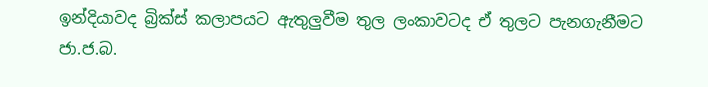ඉන්දියාවද බ්‍රික්ස් කලාපයට ඇතුලුවීම තුල ලංකාවටද ඒ තුලට පැනගැනීමට ජා.ජ.බ.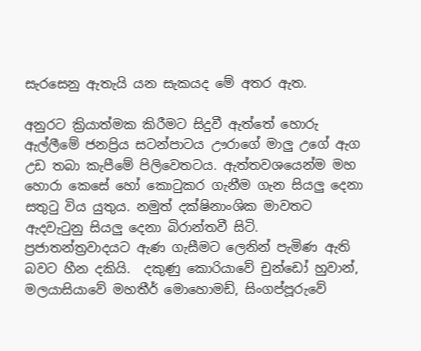සැරසෙනු ඇතැයි යන සැකයද මේ අතර ඇත.

අනුරට ක්‍රියාත්මක කිරීමට සිදුවී ඇත්තේ හොරු ඇල්ලීමේ ජනප්‍රිය සටන්පාටය ඌරාගේ මාලු උගේ ඇග උඩ තබා කැපීමේ පිලිවෙතටය. ඇත්තවශයෙන්ම මහ හොරා කෙසේ හෝ කොටුකර ගැනීම ගැන සියලු දෙනා සතුටු විය යුතුය. නමුත් දක්ෂිනාංශික මාවතට ඇදවැටුනු සියලු දෙනා බිරාන්තවී සිටි.  ප්‍රජාතන්ත්‍රවාදයට ඇණ ගැසීමට ලෙනින් පැමිණ ඇති බවට හීන දකියි.  දකුණු කොරියාවේ චුන්ඩෝ හුවාන්, මලයාසියාවේ මහතීර් මොහොමඩ්, සිංගප්පූරුවේ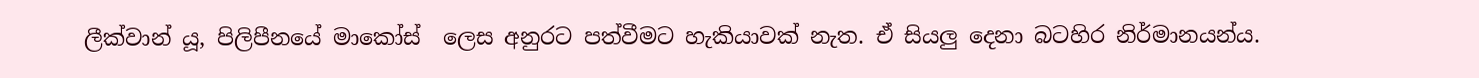ලීක්වාන් යූ, පිලිපීනයේ මාකෝස්  ලෙස අනුරට පත්වීමට හැකියාවක් නැත. ඒ සියලු දෙනා බටහිර නිර්මානයන්ය.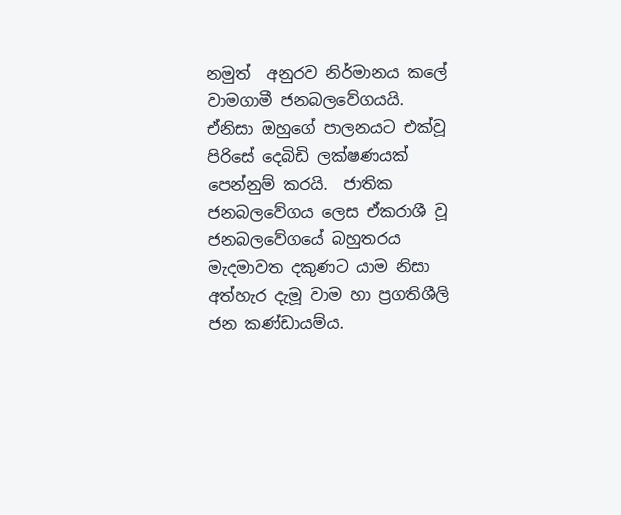නමුත්  අනුරව නිර්මානය කලේ වාමගාමී ජනබලවේගයයි. ඒනිසා ඔහුගේ පාලනයට එක්වූ පිරිසේ දෙබිඩි ලක්ෂණයක් පෙන්නුම් කරයි.  ජාතික ජනබලවේගය ලෙස ඒකරාශී වූ ජනබලවේගයේ බහුතරය මැදමාවත දකුණට යාම නිසා අත්හැර දැමූ වාම හා ප්‍රගතිශීලි ජන කණ්ඩායම්ය.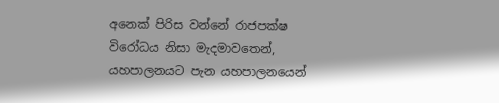අනෙක් පිරිස වන්නේ රාජපක්ෂ විරෝධය නිසා මැදමාවතෙන්, යහපාලනයට පැන යහපාලනයෙන්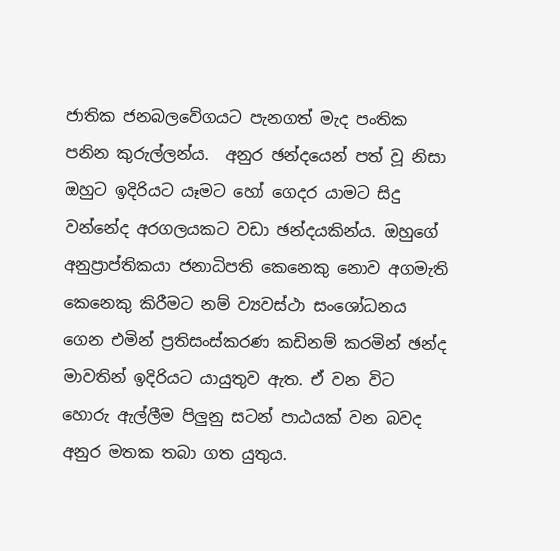ජාතික ජනබලවේගයට පැනගත් මැද පංතික පනින කුරුල්ලන්ය.  අනුර ඡන්දයෙන් පත් වූ නිසා ඔහුට ඉදිරියට යෑමට හෝ ගෙදර යාමට සිදු වන්නේද අරගලයකට වඩා ඡන්දයකින්ය. ඔහුගේ අනුප්‍රාප්තිකයා ජනාධිපති කෙනෙකු නොව අගමැති කෙනෙකු කිරීමට නම් ව්‍යවස්ථා සංශෝධනය ගෙන එමින් ප්‍රතිසංස්කරණ කඩිනම් කරමින් ඡන්ද මාවතින් ඉදිරියට යායුතුව ඇත. ඒ වන විට හොරු ඇල්ලීම පිලුනු සටන් පාඨයක් වන බවද අනුර මතක තබා ගත යුතුය.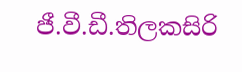ජී.වී.ඩී.තිලකසිරි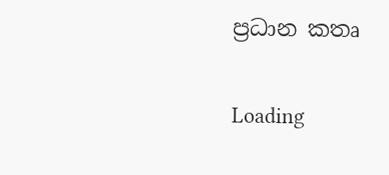ප්‍රධාන කතෘ

Loading